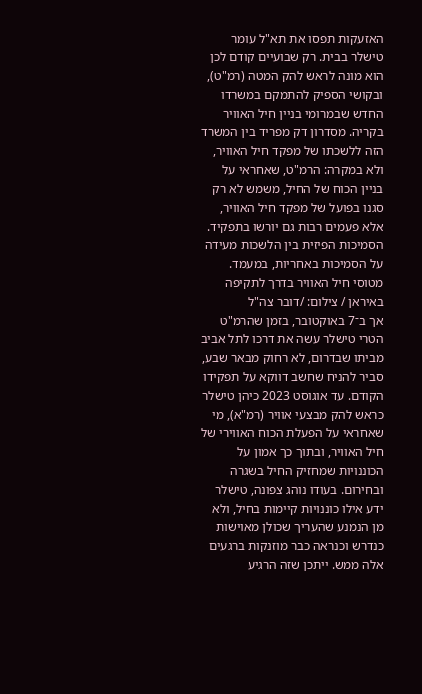האזעקות תפסו את תא"ל עומר טישלר בבית. רק שבועיים קודם לכן הוא מונה לראש להק המטה (רמ"ט), ובקושי הספיק להתמקם במשרדו החדש שבמרומי בניין חיל האוויר בקריה. מסדרון דק מפריד בין המשרד הזה ללשכתו של מפקד חיל האוויר, ולא במקרה: הרמ"ט, שאחראי על בניין הכוח של החיל, משמש לא רק סגנו בפועל של מפקד חיל האוויר, אלא פעמים רבות גם יורשו בתפקיד. הסמיכות הפיזית בין הלשכות מעידה על הסמיכות באחריות, במעמד.
מטוסי חיל האוויר בדרך לתקיפה באיראן / צילום: /דובר צה"ל
אך ב־7 באוקטובר, בזמן שהרמ"ט הטרי טישלר עשה את דרכו לתל אביב מביתו שבדרום, לא רחוק מבאר שבע, סביר להניח שחשב דווקא על תפקידו הקודם. עד אוגוסט 2023 כיהן טישלר כראש להק מבצעי אוויר (רמ"א), מי שאחראי על הפעלת הכוח האווירי של חיל האוויר, ובתוך כך אמון על הכוננויות שמחזיק החיל בשגרה ובחירום. בעודו נוהג צפונה, טישלר ידע אילו כוננויות קיימות בחיל, ולא מן הנמנע שהעריך שכולן מאוישות כנדרש וכנראה כבר מוזנקות ברגעים אלה ממש. ייתכן שזה הרגיע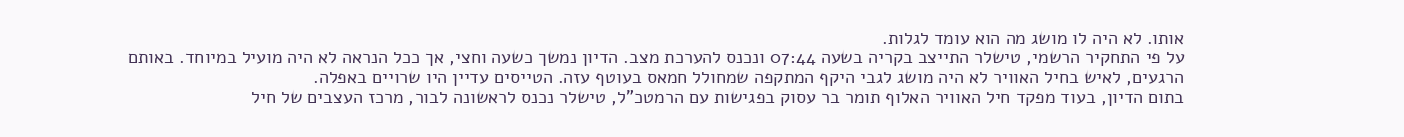אותו. לא היה לו מושג מה הוא עומד לגלות.
על פי התחקיר הרשמי, טישלר התייצב בקריה בשעה 07:44 ונכנס להערכת מצב. הדיון נמשך כשעה וחצי, אך ככל הנראה לא היה מועיל במיוחד. באותם הרגעים, לאיש בחיל האוויר לא היה מושג לגבי היקף המתקפה שמחולל חמאס בעוטף עזה. הטייסים עדיין היו שרויים באפלה.
בתום הדיון, בעוד מפקד חיל האוויר האלוף תומר בר עסוק בפגישות עם הרמטכ"ל, טישלר נכנס לראשונה לבור, מרכז העצבים של חיל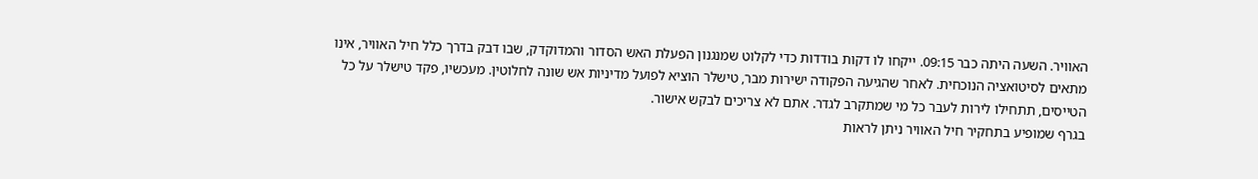האוויר. השעה היתה כבר 09:15. ייקחו לו דקות בודדות כדי לקלוט שמנגנון הפעלת האש הסדור והמדוקדק, שבו דבק בדרך כלל חיל האוויר, אינו מתאים לסיטואציה הנוכחית. לאחר שהגיעה הפקודה ישירות מבר, טישלר הוציא לפועל מדיניות אש שונה לחלוטין. מעכשיו, פקד טישלר על כל הטייסים, תתחילו לירות לעבר כל מי שמתקרב לגדר. אתם לא צריכים לבקש אישור.
בגרף שמופיע בתחקיר חיל האוויר ניתן לראות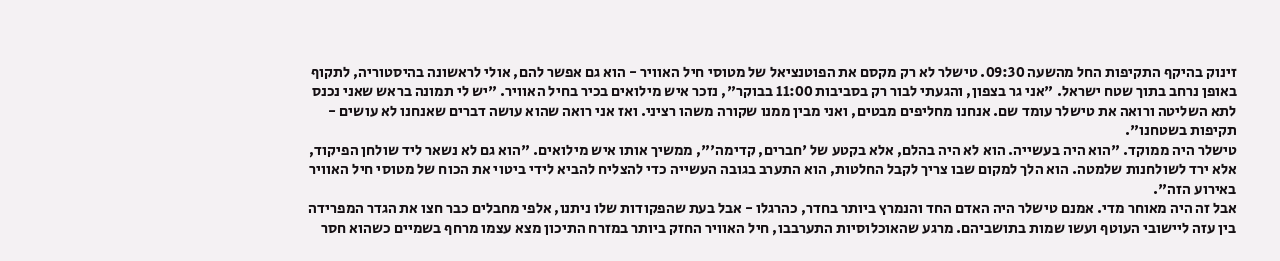זינוק בהיקף התקיפות החל מהשעה 09:30. טישלר לא רק מקסם את הפוטנציאל של מטוסי חיל האוויר - הוא גם אפשר להם, אולי לראשונה בהיסטוריה, לתקוף באופן נרחב בתוך שטח ישראל. "אני גר בצפון, והגעתי לבור רק בסביבות 11:00 בבוקר", נזכר איש מילואים בכיר בחיל האוויר. "יש לי תמונה בראש שאני נכנס לתא השליטה ורואה את טישלר עומד שם. אנחנו מחליפים מבטים, ואני מבין ממנו שקורה משהו רציני. ואז אני רואה שהוא עושה דברים שאנחנו לא עושים - תקיפות בשטחנו".
טישלר היה ממוקד. "הוא היה בעשייה. הוא לא היה בהלם, אלא בקטע של 'חברים, קדימה'", ממשיך אותו איש מילואים. "הוא גם לא נשאר ליד שולחן הפיקוד, אלא ירד לשולחנות שלמטה. הוא הלך למקום שבו צריך לקבל החלטות, הוא התערב בגובה העשייה כדי להצליח להביא לידי ביטוי את הכוח של מטוסי חיל האוויר באירוע הזה".
אבל זה היה מאוחר מדי. אמנם טישלר היה האדם החד והנמרץ ביותר בחדר, כהרגלו - אבל בעת שהפקודות שלו ניתנו, אלפי מחבלים כבר חצו את הגדר המפרידה בין עזה ליישובי העוטף ועשו שמות בתושביהם. מרגע שהאוכלוסיות התערבבו, חיל האוויר החזק ביותר במזרח התיכון מצא עצמו מרחף בשמיים כשהוא חסר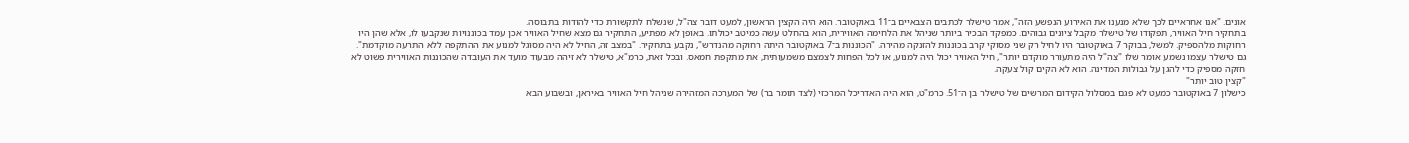אונים. "אנו אחראיים לכך שלא מנענו את האירוע הנפשע הזה", אמר טישלר לכתבים הצבאיים ב־11 באוקטובר. הוא היה הקצין הראשון, למעט דובר צה"ל, שנשלח לתקשורת כדי להודות בתבוסה.
בתחקיר חיל האוויר, תפקודו של טישלר מקבל ציונים גבוהים. כמפקד הבכיר ביותר שניהל את הלחימה האווירית, הוא בהחלט עשה כמיטב יכולתו. באופן לא מפתיע, התחקיר גם מצא שחיל האוויר אכן עמד בכוננויות שנקבעו לו, אלא שהן היו רחוקות מלהספיק. למשל, בבוקר 7 באוקטובר היו לחיל רק שני מסוקי קרב בכוננות להזנקה מהירה. "הכוננות ב־7 באוקטובר היתה רחוקה מהנדרש", נקבע בתחקיר. "במצב זה, החיל לא היה מסוגל למנוע את ההתקפה ללא התרעה מוקדמת".
גם טישלר עצמו נשמע אומר שלו "צה"ל היה מתעורר מוקדם יותר", חיל האוויר יכול היה למנוע, או לכל הפחות לצמצם משמעותית, את מתקפת חמאס. ובכל זאת, כרמ"א, טישלר לא זיהה מבעוד מועד את העובדה שהכוננות האווירית פשוט לא חזקה מספיק כדי להגן על גבולות המדינה. הוא לא הקים קול צעקה.
"קצין טוב יותר"
כישלון 7 באוקטובר כמעט לא פגם במסלול הקידום המרשים של טישלר בן ה־51. כרמ"ט, הוא היה האדריכל המרכזי (לצד תומר בר) של המערכה המזהירה שניהל חיל האוויר באיראן, ובשבוע הבא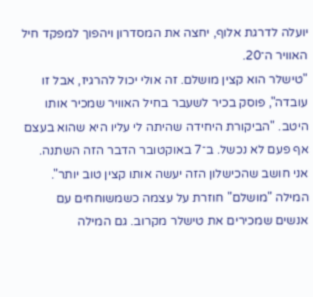יועלה לדרגת אלוף, יחצה את המסדרון ויהפוך למפקד חיל האוויר ה־20.
"טישלר הוא קצין מושלם. זה אולי יכול להרגיז, אבל זו עובדה", פוסק בכיר לשעבר בחיל האוויר שמכיר אותו היטב. "הביקורת היחידה שהיתה לי עליו היא שהוא בעצם אף פעם לא נכשל. ב־7 באוקטובר הדבר הזה השתנה. אני חושב שהכישלון הזה יעשה אותו קצין טוב יותר".
המילה "מושלם" חוזרת על עצמה כשמשוחחים עם אנשים שמכירים את טישלר מקרוב. גם המילה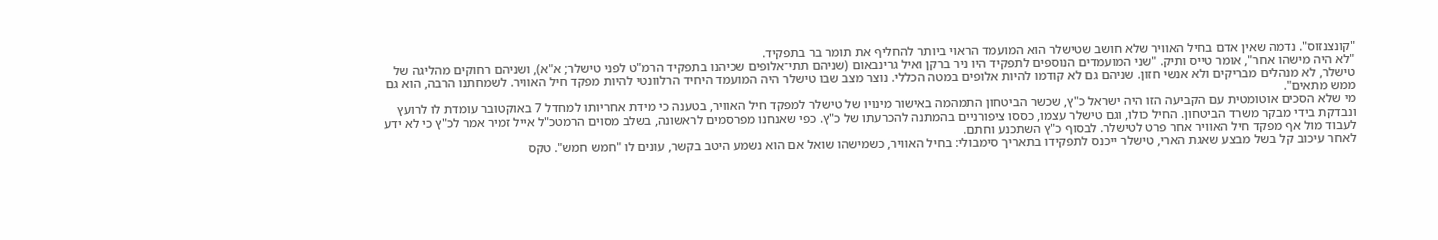"קונצנזוס". נדמה שאין אדם בחיל האוויר שלא חושב שטישלר הוא המועמד הראוי ביותר להחליף את תומר בר בתפקיד.
"לא היה מישהו אחר", אומר טייס ותיק. "שני המועמדים הנוספים לתפקיד היו ניר ברקן ואיל גרינבאום (שניהם תתי־אלופים שכיהנו בתפקיד הרמ"ט לפני טישלר; א"א), ושניהם רחוקים מהליגה של טישלר, לא מנהלים מבריקים ולא אנשי חזון. שניהם גם לא קודמו להיות אלופים במטה הכללי. נוצר מצב שבו טישלר היה המועמד היחיד הרלוונטי להיות מפקד חיל האוויר. לשמחתנו הרבה, הוא גם ממש מתאים".
מי שלא הסכים אוטומטית עם הקביעה הזו היה ישראל כ"ץ, שכשר הביטחון התמהמה באישור מינויו של טישלר למפקד חיל האוויר, בטענה כי מידת אחריותו למחדל 7 באוקטובר עומדת לו לרועץ ונבדקת בידי מבקר משרד הביטחון. החיל כולו, וגם טישלר עצמו, כססו ציפורניים בהמתנה להכרעתו של כ"ץ. כפי שאנחנו מפרסמים לראשונה, בשלב מסוים הרמטכ"ל אייל זמיר אמר לכ"ץ כי לא ידע לעבוד מול אף מפקד חיל האוויר אחר פרט לטישלר. לבסוף כ"ץ השתכנע וחתם.
לאחר עיכוב קל בשל מבצע שאגת הארי, טישלר ייכנס לתפקידו בתאריך סימבולי: בחיל האוויר, כשמישהו שואל אם הוא נשמע היטב בקשר, עונים לו "חמש חמש". טקס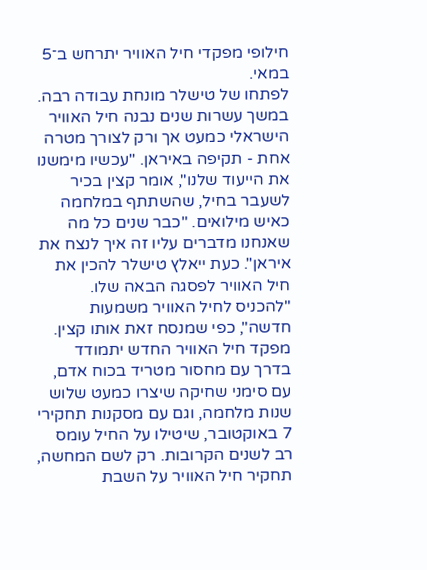חילופי מפקדי חיל האוויר יתרחש ב־5 במאי.
לפתחו של טישלר מונחת עבודה רבה. במשך עשרות שנים נבנה חיל האוויר הישראלי כמעט אך ורק לצורך מטרה אחת - תקיפה באיראן. "עכשיו מימשנו את הייעוד שלנו", אומר קצין בכיר לשעבר בחיל, שהשתתף במלחמה כאיש מילואים. "כבר שנים כל מה שאנחנו מדברים עליו זה איך לנצח את איראן". כעת ייאלץ טישלר להכין את חיל האוויר לפסגה הבאה שלו. "להכניס לחיל האוויר משמעות חדשה", כפי שמנסח זאת אותו קצין.
מפקד חיל האוויר החדש יתמודד בדרך עם מחסור מטריד בכוח אדם, עם סימני שחיקה שיצרו כמעט שלוש שנות מלחמה, וגם עם מסקנות תחקירי 7 באוקטובר, שיטילו על החיל עומס רב לשנים הקרובות. רק לשם המחשה, תחקיר חיל האוויר על השבת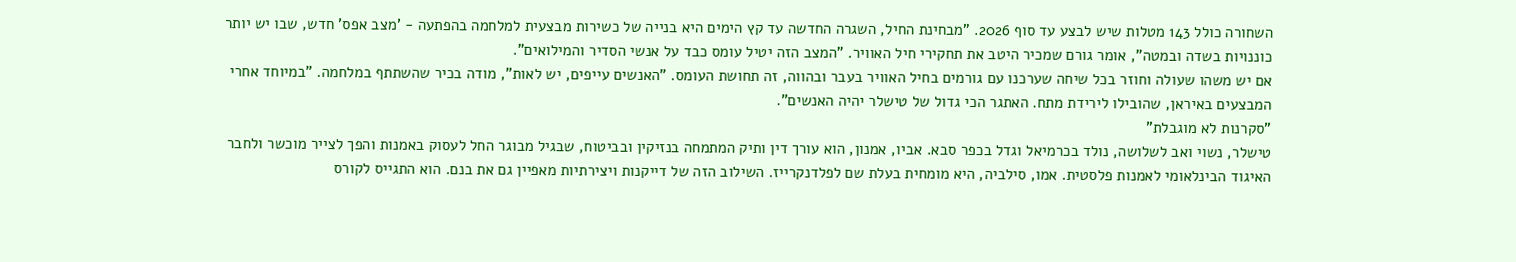השחורה כולל 143 מטלות שיש לבצע עד סוף 2026. "מבחינת החיל, השגרה החדשה עד קץ הימים היא בנייה של כשירות מבצעית למלחמה בהפתעה - 'מצב אפס' חדש, שבו יש יותר כוננויות בשדה ובמטה", אומר גורם שמכיר היטב את תחקירי חיל האוויר. "המצב הזה יטיל עומס כבד על אנשי הסדיר והמילואים".
אם יש משהו שעולה וחוזר בכל שיחה שערכנו עם גורמים בחיל האוויר בעבר ובהווה, זה תחושת העומס. "האנשים עייפים, יש לאות", מודה בכיר שהשתתף במלחמה. "במיוחד אחרי המבצעים באיראן, שהובילו לירידת מתח. האתגר הכי גדול של טישלר יהיה האנשים".
"סקרנות לא מוגבלת"
טישלר, נשוי ואב לשלושה, נולד בכרמיאל וגדל בכפר סבא. אביו, אמנון, הוא עורך דין ותיק המתמחה בנזיקין ובביטוח, שבגיל מבוגר החל לעסוק באמנות והפך לצייר מוכשר ולחבר האיגוד הבינלאומי לאמנות פלסטית. אמו, סילביה, היא מומחית בעלת שם לפלדנקרייז. השילוב הזה של דייקנות ויצירתיות מאפיין גם את בנם. הוא התגייס לקורס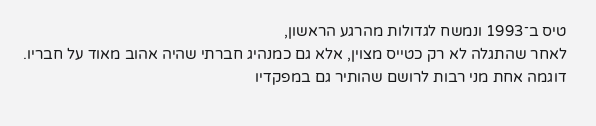טיס ב־1993 ונמשח לגדולות מהרגע הראשון,
לאחר שהתגלה לא רק כטייס מצוין, אלא גם כמנהיג חברתי שהיה אהוב מאוד על חבריו. דוגמה אחת מני רבות לרושם שהותיר גם במפקדיו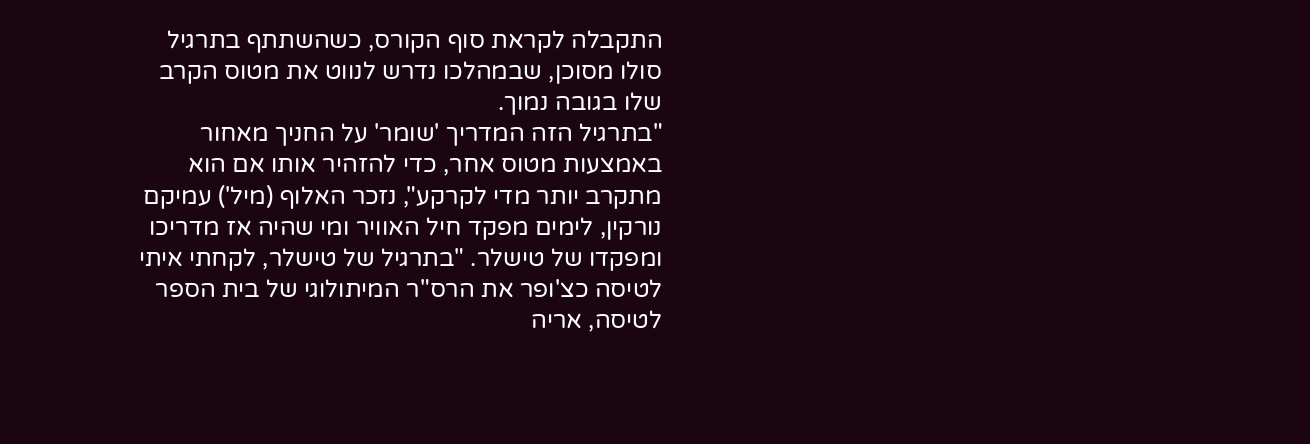התקבלה לקראת סוף הקורס, כשהשתתף בתרגיל סולו מסוכן, שבמהלכו נדרש לנווט את מטוס הקרב שלו בגובה נמוך.
"בתרגיל הזה המדריך 'שומר' על החניך מאחור באמצעות מטוס אחר, כדי להזהיר אותו אם הוא מתקרב יותר מדי לקרקע", נזכר האלוף (מיל') עמיקם נורקין, לימים מפקד חיל האוויר ומי שהיה אז מדריכו ומפקדו של טישלר. "בתרגיל של טישלר, לקחתי איתי לטיסה כצ'ופר את הרס"ר המיתולוגי של בית הספר לטיסה, אריה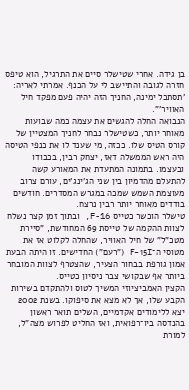בן גידה. אחרי שטישלר סיים את התרגיל, הוא טיפס חזרה לגובה והתיישב לי על הכנף. אמרתי לאריה: 'תסתכל ימינה, החניך הזה יהיה פעם מפקד חיל האוויר'".
הנבואה החלה להגשים את עצמה כמה שבועות מאוחר יותר, כשטישלר נבחר לחניך המצטיין של קורס הטיס שלו. ככזה, מי שענד לו את כנפי הטיסה היה ראש הממשלה דאז, יצחק רבין, בכבודו ובעצמו. בתמונה המתעדת את המאורע קשה להתעלם מהדמיון בין שני הג'ינג'ים, עורם צרוב מעוצמת השמש שמכה במגרש המסדרים. חודשים בודדים מאוחר יותר רבין נרצח.
טישלר הוכשר כטייס F-16, ובתוך זמן קצר נשלח לצוות ההקמה של טייסת 69 המחודשת, "סיירת מטכ"ל" של חיל האוויר, שהחלה לקלוט אז את מטוסי ה־F-15I ("רעם") החדישים. זו היתה הבעת אמון גורפת בבחור הצעיר, שהצטרף לצוות המובחר ביותר אף שבקושי צבר ניסיון כטייס.
הקצין האמביציוזי המשיך לטוס ולהתקדם בשירות הקבע שלו, אך לא מצא את סיפוקו. בשנת 2002 יצא ללימודים אקדמיים, השלים תואר ראשון בהנדסה ביו־רפואית, ואז החליט לפרוש מצה"ל, למורת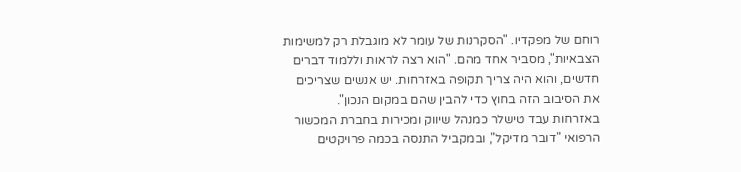רוחם של מפקדיו. "הסקרנות של עומר לא מוגבלת רק למשימות הצבאיות", מסביר אחד מהם. "הוא רצה לראות וללמוד דברים חדשים, והוא היה צריך תקופה באזרחות. יש אנשים שצריכים את הסיבוב הזה בחוץ כדי להבין שהם במקום הנכון".
באזרחות עבד טישלר כמנהל שיווק ומכירות בחברת המכשור הרפואי "דובר מדיקל", ובמקביל התנסה בכמה פרויקטים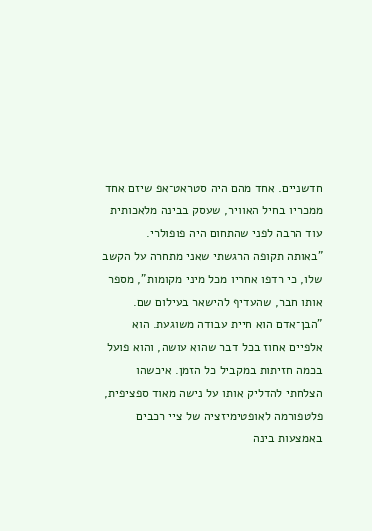חדשניים. אחד מהם היה סטראט־אפ שיזם אחד ממכריו בחיל האוויר, שעסק בבינה מלאכותית עוד הרבה לפני שהתחום היה פופולרי.
"באותה תקופה הרגשתי שאני מתחרה על הקשב שלו, כי רדפו אחריו מכל מיני מקומות", מספר אותו חבר, שהעדיף להישאר בעילום שם. "הבן־אדם הוא חיית עבודה משוגעת. הוא אלפיים אחוז בכל דבר שהוא עושה, והוא פועל בכמה חזיתות במקביל כל הזמן. איכשהו הצלחתי להדליק אותו על נישה מאוד ספציפית, פלטפורמה לאופטימיזציה של ציי רכבים באמצעות בינה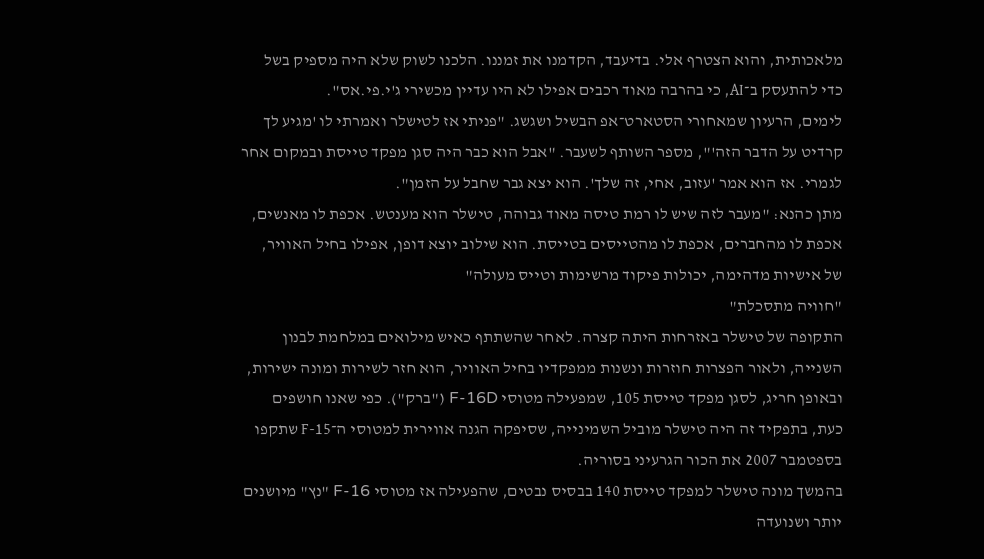מלאכותית, והוא הצטרף אלי. בדיעבד, הקדמנו את זמננו. הלכנו לשוק שלא היה מספיק בשל כדי להתעסק ב־AI, כי בהרבה מאוד רכבים אפילו לא היו עדיין מכשירי ג'י.פי.אס".
לימים, הרעיון שמאחורי הסטארט־אפ הבשיל ושגשג. "פניתי אז לטישלר ואמרתי לו 'מגיע לך קרדיט על הדבר הזה'", מספר השותף לשעבר. "אבל הוא כבר היה סגן מפקד טייסת ובמקום אחר לגמרי. אז הוא אמר 'עזוב, אחי, זה שלך'. הוא יצא גבר שחבל על הזמן".
מתן כהנא: "מעבר לזה שיש לו רמת טיסה מאוד גבוהה, טישלר הוא מענטש. אכפת לו מאנשים, אכפת לו מהחברים, אכפת לו מהטייסים בטייסת. הוא שילוב יוצא דופן, אפילו בחיל האוויר, של אישיות מדהימה, יכולות פיקוד מרשימות וטייס מעולה"
"חוויה מתסכלת"
התקופה של טישלר באזרחות היתה קצרה. לאחר שהשתתף כאיש מילואים במלחמת לבנון השנייה, ולאור הפצרות חוזרות ונשנות ממפקדיו בחיל האוויר, הוא חזר לשירות ומונה ישירות, ובאופן חריג, לסגן מפקד טייסת 105, שמפעילה מטוסי F-16D ("ברק"). כפי שאנו חושפים כעת, בתפקיד זה היה טישלר מוביל השמינייה, שסיפקה הגנה אווירית למטוסי ה־F-15 שתקפו בספטמבר 2007 את הכור הגרעיני בסוריה.
בהמשך מונה טישלר למפקד טייסת 140 בבסיס נבטים, שהפעילה אז מטוסי F-16 "נץ" מיושנים יותר ושנועדה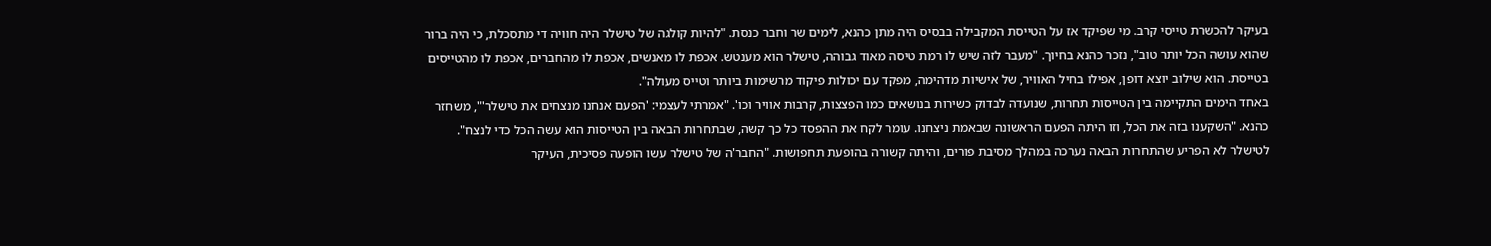בעיקר להכשרת טייסי קרב. מי שפיקד אז על הטייסת המקבילה בבסיס היה מתן כהנא, לימים שר וחבר כנסת. "להיות קולגה של טישלר היה חוויה די מתסכלת, כי היה ברור שהוא עושה הכל יותר טוב", נזכר כהנא בחיוך. "מעבר לזה שיש לו רמת טיסה מאוד גבוהה, טישלר הוא מענטש. אכפת לו מאנשים, אכפת לו מהחברים, אכפת לו מהטייסים בטייסת. הוא שילוב יוצא דופן, אפילו בחיל האוויר, של אישיות מדהימה, מפקד עם יכולות פיקוד מרשימות ביותר וטייס מעולה".
באחד הימים התקיימה בין הטייסות תחרות, שנועדה לבדוק כשירות בנושאים כמו הפצצות, קרבות אוויר וכו'. "אמרתי לעצמי: 'הפעם אנחנו מנצחים את טישלר'", משחזר כהנא. "השקענו בזה את הכל, וזו היתה הפעם הראשונה שבאמת ניצחנו. עומר לקח את ההפסד כל כך קשה, שבתחרות הבאה בין הטייסות הוא עשה הכל כדי לנצח". לטישלר לא הפריע שהתחרות הבאה נערכה במהלך מסיבת פורים, והיתה קשורה בהופעת תחפושות. "החבר'ה של טישלר עשו הופעה פסיכית, העיקר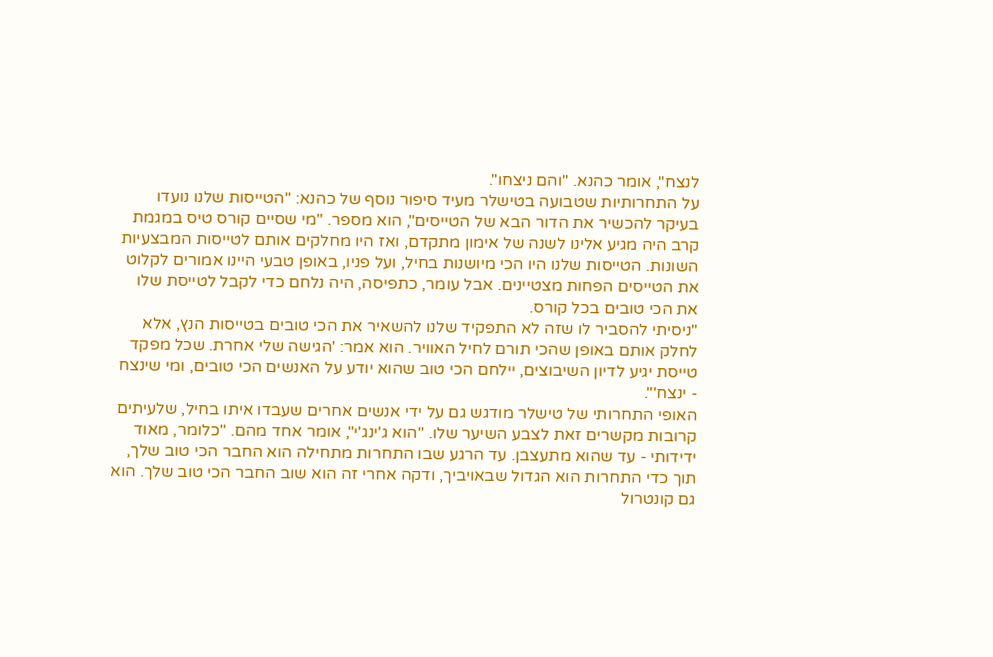לנצח", אומר כהנא. "והם ניצחו".
על התחרותיות שטבועה בטישלר מעיד סיפור נוסף של כהנא: "הטייסות שלנו נועדו בעיקר להכשיר את הדור הבא של הטייסים", הוא מספר. "מי שסיים קורס טיס במגמת קרב היה מגיע אלינו לשנה של אימון מתקדם, ואז היו מחלקים אותם לטייסות המבצעיות השונות. הטייסות שלנו היו הכי מיושנות בחיל, ועל פניו, באופן טבעי היינו אמורים לקלוט את הטייסים הפחות מצטיינים. אבל עומר, כתפיסה, היה נלחם כדי לקבל לטייסת שלו את הכי טובים בכל קורס.
"ניסיתי להסביר לו שזה לא התפקיד שלנו להשאיר את הכי טובים בטייסות הנץ, אלא לחלק אותם באופן שהכי תורם לחיל האוויר. הוא אמר: 'הגישה שלי אחרת. שכל מפקד טייסת יגיע לדיון השיבוצים, יילחם הכי טוב שהוא יודע על האנשים הכי טובים, ומי שינצח - ינצח'".
האופי התחרותי של טישלר מודגש גם על ידי אנשים אחרים שעבדו איתו בחיל, שלעיתים קרובות מקשרים זאת לצבע השיער שלו. "הוא ג'ינג'י", אומר אחד מהם. "כלומר, מאוד ידידותי - עד שהוא מתעצבן. עד הרגע שבו התחרות מתחילה הוא החבר הכי טוב שלך, תוך כדי התחרות הוא הגדול שבאויביך, ודקה אחרי זה הוא שוב החבר הכי טוב שלך. הוא גם קונטרול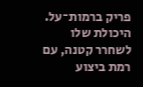פריק ברמות־על. היכולת שלו לשחרר קטנה, עם רמת ביצוע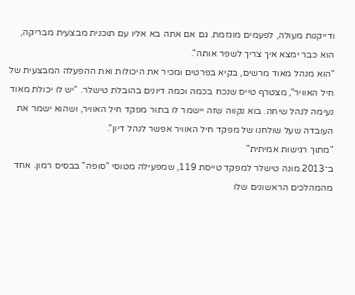ודייקנות מעולה, לפעמים מוגזמת. גם אם אתה בא אליו עם תוכנית מבצעית מבריקה, הוא כבר ימצא איך צריך לשפר אותה".
"הוא מנהל מאוד מרשים, בקיא בפרטים ומכיר את היכולות ואת ההפעלה המבצעית של חיל האוויר", מצטרף טייס שנכח בכמה וכמה דיונים בהובלת טישלר. "יש לו יכולת מאוד נעימה לנהל שיחה. בוא נקווה שזה יישמר לו בתור מפקד חיל האוויר, ושהוא ישמר את העובדה שעל שולחנו של מפקד חיל האוויר אפשר לנהל דיון".
"מתוך רגישות אמיתית"
ב־2013 מונה טישלר למפקד טייסת 119, שמפעילה מטוסי "סופה" בבסיס רמון. אחד מהמהלכים הראשונים שלו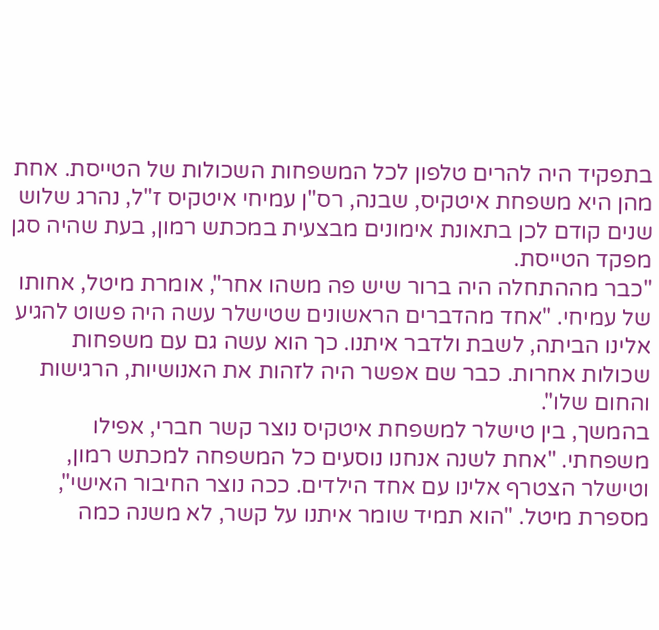בתפקיד היה להרים טלפון לכל המשפחות השכולות של הטייסת. אחת מהן היא משפחת איטקיס, שבנה, רס"ן עמיחי איטקיס ז"ל, נהרג שלוש שנים קודם לכן בתאונת אימונים מבצעית במכתש רמון, בעת שהיה סגן מפקד הטייסת.
"כבר מההתחלה היה ברור שיש פה משהו אחר", אומרת מיטל, אחותו של עמיחי. "אחד מהדברים הראשונים שטישלר עשה היה פשוט להגיע אלינו הביתה, לשבת ולדבר איתנו. כך הוא עשה גם עם משפחות שכולות אחרות. כבר שם אפשר היה לזהות את האנושיות, הרגישות והחום שלו".
בהמשך, בין טישלר למשפחת איטקיס נוצר קשר חברי, אפילו משפחתי. "אחת לשנה אנחנו נוסעים כל המשפחה למכתש רמון, וטישלר הצטרף אלינו עם אחד הילדים. ככה נוצר החיבור האישי",
מספרת מיטל. "הוא תמיד שומר איתנו על קשר, לא משנה כמה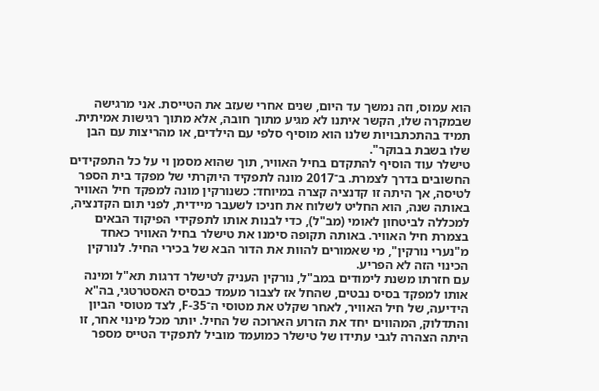הוא עמוס, וזה נמשך עד היום, שנים אחרי שעזב את הטייסת. אני מרגישה שבמקרה שלו, הקשר איתנו לא מגיע מתוך חובה, אלא מתוך רגישות אמיתית. תמיד בהתכתבויות שלנו הוא מוסיף סלפי עם הילדים, או מהריצות עם הבן שלו בשבת בבוקר".
טישלר עוד הוסיף להתקדם בחיל האוויר, תוך שהוא מסמן וי על כל התפקידים החשובים בדרך לצמרת. ב־2017 מונה לתפקיד היוקרתי של מפקד בית הספר לטיסה, אך היתה זו קדנציה קצרה במיוחד: כשנורקין מונה למפקד חיל האוויר באותה שנה, הוא החליט לשלוח את חניכו לשעבר מיידית, לפני תום הקדנציה, למכללה לביטחון לאומי (מב"ל), כדי לבנות אותו לתפקידי הפיקוד הבאים בצמרת חיל האוויר. באותה תקופה סימנו את טישלר בחיל האוויר כאחד מ"נערי נורקין", מי שאמורים להוות את הדור הבא של בכירי החיל. לנורקין הכינוי הזה לא הפריע.
עם חזרתו משנת לימודים במב"ל, נורקין העניק לטישלר דרגות תא"ל ומינה אותו למפקד בסיס נבטים, שהחל אז לצבור מעמד כבסיס האסטרטגי, בה"א הידיעה, של חיל האוויר, לאחר שקלט את מטוסי ה־F-35, לצד מטוסי הביון והתדלוק, המהווים יחד את הזרוע הארוכה של החיל. יותר מכל מינוי אחר, זו היתה הצהרה לגבי עתידו של טישלר כמועמד מוביל לתפקיד הטייס מספר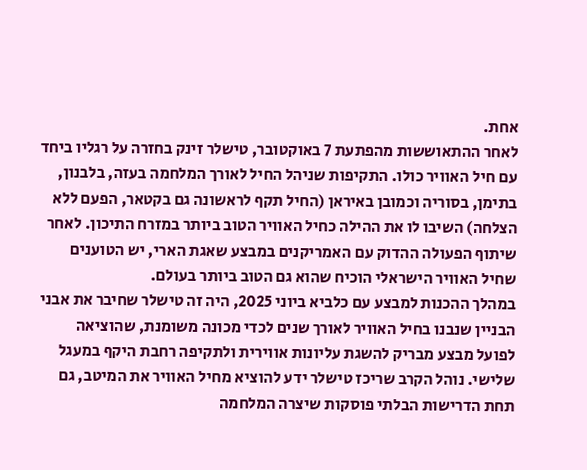אחת.
לאחר ההתאוששות מהפתעת 7 באוקטובר, טישלר זינק בחזרה על רגליו ביחד עם חיל האוויר כולו. התקיפות שניהל החיל לאורך המלחמה בעזה, בלבנון, בתימן, בסוריה וכמובן באיראן (החיל תקף לראשונה גם בקטאר, הפעם ללא הצלחה) השיבו לו את ההילה כחיל האוויר הטוב ביותר במזרח התיכון. לאחר שיתוף הפעולה ההדוק עם האמריקנים במבצע שאגת הארי, יש הטוענים שחיל האוויר הישראלי הוכיח שהוא גם הטוב ביותר בעולם.
במהלך ההכנות למבצע עם כלביא ביוני 2025, היה זה טישלר שחיבר את אבני הבניין שנבנו בחיל האוויר לאורך שנים לכדי מכונה משומנת, שהוציאה לפועל מבצע מבריק להשגת עליונות אווירית ולתקיפה רחבת היקף במעגל שלישי. נוהל הקרב שריכז טישלר ידע להוציא מחיל האוויר את המיטב, גם תחת הדרישות הבלתי פוסקות שיצרה המלחמה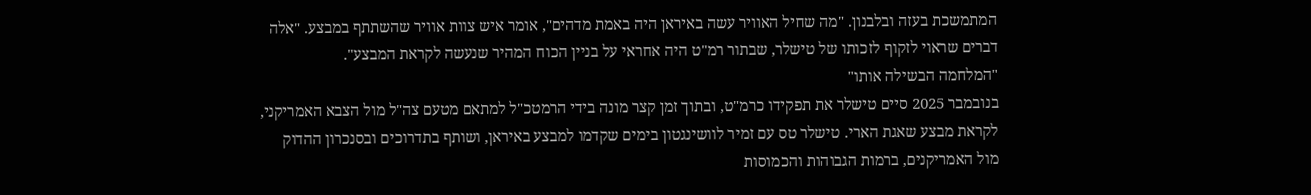המתמשכת בעזה ובלבנון. "מה שחיל האוויר עשה באיראן היה באמת מדהים", אומר איש צוות אוויר שהשתתף במבצע. "אלה דברים שראוי לזקוף לזכותו של טישלר, שבתור רמ"ט היה אחראי על בניין הכוח המהיר שנעשה לקראת המבצע".
"המלחמה הבשילה אותו"
בנובמבר 2025 סיים טישלר את תפקידו כרמ"ט, ובתוך זמן קצר מונה בידי הרמטכ"ל למתאם מטעם צה"ל מול הצבא האמריקני, לקראת מבצע שאגת הארי. טישלר טס עם זמיר לוושינגטון בימים שקדמו למבצע באיראן, ושותף בתדרוכים ובסנכרון ההדוק מול האמריקנים, ברמות הגבוהות והכמוסות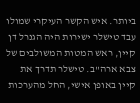ביותר. איש הקשר העיקרי שמולו עבד טישלר ישירות היה הגנרל דן קיין, ראש המטות המשולבים של צבא ארה"ב. טישלר תדרך את קיין באופן אישי, החל מהערכות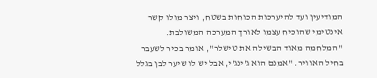המודיעין ועד להיערכות הכוחות בשטח, ויצר מולו קשר אינטימי שהוכיח עצמו לאורך המערכה המשולבת.
"המלחמה מאוד הבשילה את טישלר", אומר בכיר לשעבר בחיל האוויר. "אמנם הוא ג'ינג'י, אבל יש לו שיער לבן בגלל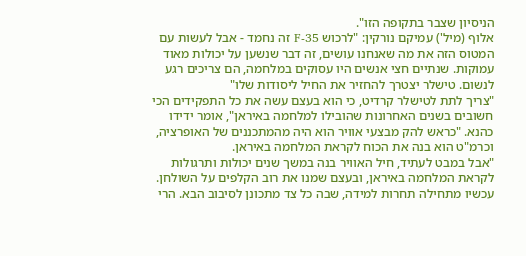הניסיון שצבר בתקופה הזו".
אלוף (מיל') עמיקם נורקין: "לרכוש F-35 זה נחמד - אבל לעשות עם המטוס הזה את מה שאנחנו עושים, זה דבר שנשען על יכולות מאוד עמוקות. שנתיים חצי אנשים היו עסוקים במלחמה, הם צריכים רגע לנשום. טישלר יצטרך להחזיר את החיל ליסודות שלו"
"צריך לתת לטישלר קרדיט, כי הוא בעצם עשה את כל התפקידים הכי חשובים בשנים האחרונות שהובילו למלחמה באיראן", אומר ידידו כהנא. "כראש להק מבצעי אוויר הוא היה מהמתכננים של האופרציה, וכרמ"ט הוא בנה את הכוח לקראת המלחמה באיראן.
"אבל במבט לעתיד, חיל האוויר בנה במשך שנים יכולות ותרגולות לקראת המלחמה באיראן, ובעצם שמנו את רוב הקלפים על השולחן. עכשיו מתחילה תחרות למידה, שבה כל צד מתכונן לסיבוב הבא. הרי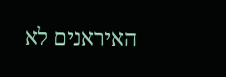האיראנים לא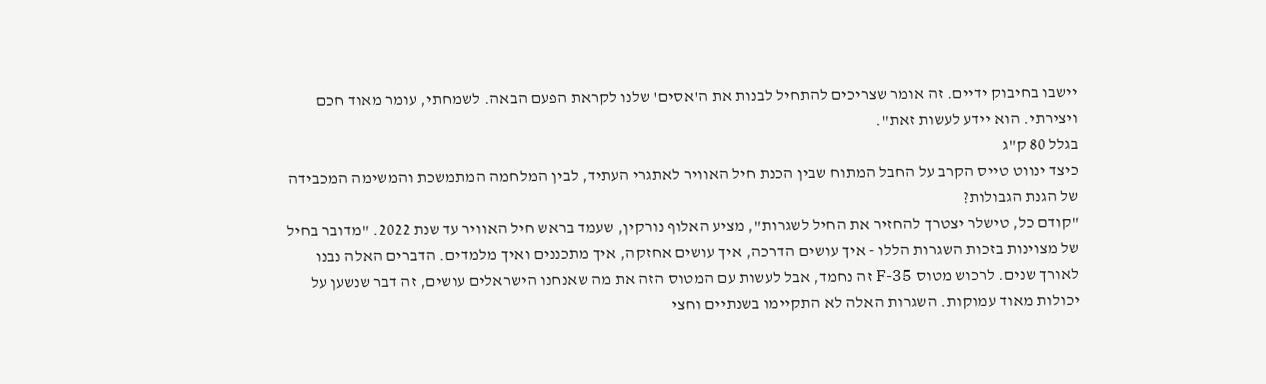יישבו בחיבוק ידיים. זה אומר שצריכים להתחיל לבנות את ה'אסים' שלנו לקראת הפעם הבאה. לשמחתי, עומר מאוד חכם ויצירתי. הוא יידע לעשות זאת".
בגלל 80 ק"ג
כיצד ינווט טייס הקרב על החבל המתוח שבין הכנת חיל האוויר לאתגרי העתיד, לבין המלחמה המתמשכת והמשימה המכבידה של הגנת הגבולות?
"קודם כל, טישלר יצטרך להחזיר את החיל לשגרות", מציע האלוף נורקין, שעמד בראש חיל האוויר עד שנת 2022. "מדובר בחיל של מצוינות בזכות השגרות הללו - איך עושים הדרכה, איך עושים אחזקה, איך מתכננים ואיך מלמדים. הדברים האלה נבנו לאורך שנים. לרכוש מטוס F-35 זה נחמד, אבל לעשות עם המטוס הזה את מה שאנחנו הישראלים עושים, זה דבר שנשען על יכולות מאוד עמוקות. השגרות האלה לא התקיימו בשנתיים וחצי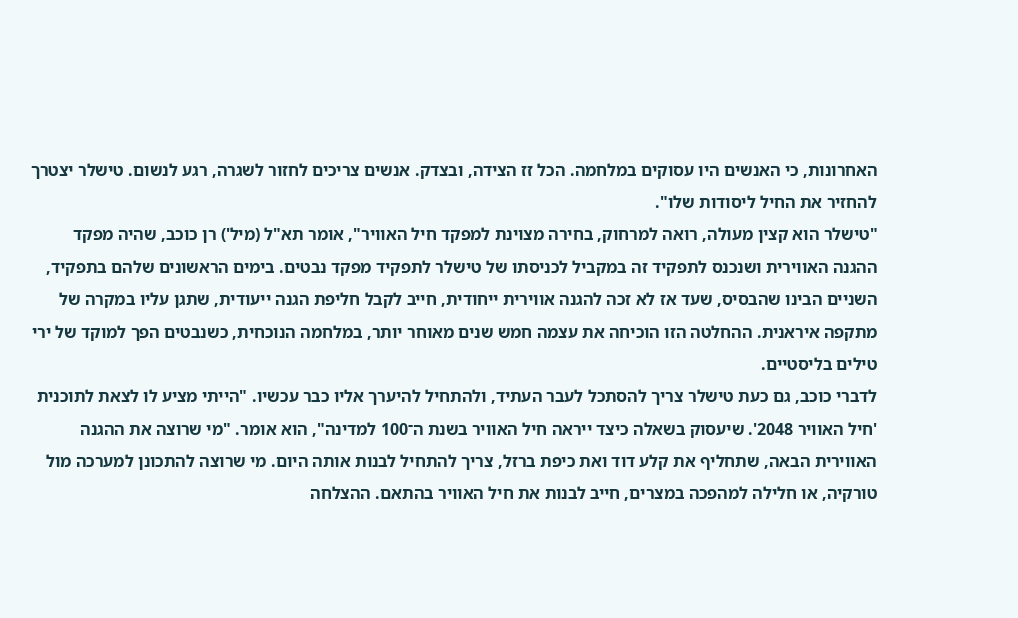האחרונות, כי האנשים היו עסוקים במלחמה. הכל זז הצידה, ובצדק. אנשים צריכים לחזור לשגרה, רגע לנשום. טישלר יצטרך להחזיר את החיל ליסודות שלו".
"טישלר הוא קצין מעולה, רואה למרחוק, בחירה מצוינת למפקד חיל האוויר", אומר תא"ל (מיל') רן כוכב, שהיה מפקד ההגנה האווירית ושנכנס לתפקיד זה במקביל לכניסתו של טישלר לתפקיד מפקד נבטים. בימים הראשונים שלהם בתפקיד, השניים הבינו שהבסיס, שעד אז לא זכה להגנה אווירית ייחודית, חייב לקבל חליפת הגנה ייעודית, שתגן עליו במקרה של מתקפה איראנית. ההחלטה הזו הוכיחה את עצמה חמש שנים מאוחר יותר, במלחמה הנוכחית, כשנבטים הפך למוקד של ירי טילים בליסטיים.
לדברי כוכב, גם כעת טישלר צריך להסתכל לעבר העתיד, ולהתחיל להיערך אליו כבר עכשיו. "הייתי מציע לו לצאת לתוכנית 'חיל האוויר 2048'. שיעסוק בשאלה כיצד ייראה חיל האוויר בשנת ה־100 למדינה", הוא אומר. "מי שרוצה את ההגנה האווירית הבאה, שתחליף את קלע דוד ואת כיפת ברזל, צריך להתחיל לבנות אותה היום. מי שרוצה להתכונן למערכה מול טורקיה, או חלילה למהפכה במצרים, חייב לבנות את חיל האוויר בהתאם. ההצלחה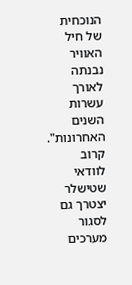הנוכחית של חיל האוויר נבנתה לאורך עשרות השנים האחרונות".
קרוב לוודאי שטישלר יצטרך גם לסגור מערכים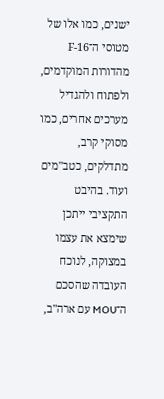ישנים, כמו אלו של מטוסי ה־F-16 מהדורות המוקדמים, ולפתוח ולהגדיל מערכים אחרים, כמו מסוקי קרב, מתדלקים, כטב"מים ועוד. בהיבט התקציבי ייתכן שימצא את עצמו במצוקה, לנוכח העובדה שהסכם ה־MOU עם ארה"ב,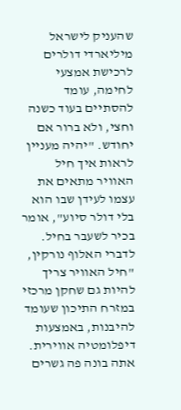שהעניק לישראל מיליארדי דולרים לרכישת אמצעי לחימה, עומד להסתיים בעוד כשנה וחצי, ולא ברור אם יחודש. "יהיה מעניין לראות איך חיל האוויר מתאים את עצמו לעידן שבו הוא בלי דולר סיוע", אומר בכיר לשעבר בחיל.
לדברי האלוף נורקין, "חיל האוויר צריך להיות גם שחקן מרכזי במזרח התיכון שעומד להיבנות, באמצעות דיפלומטיה אווירית. אתה בונה פה גשרים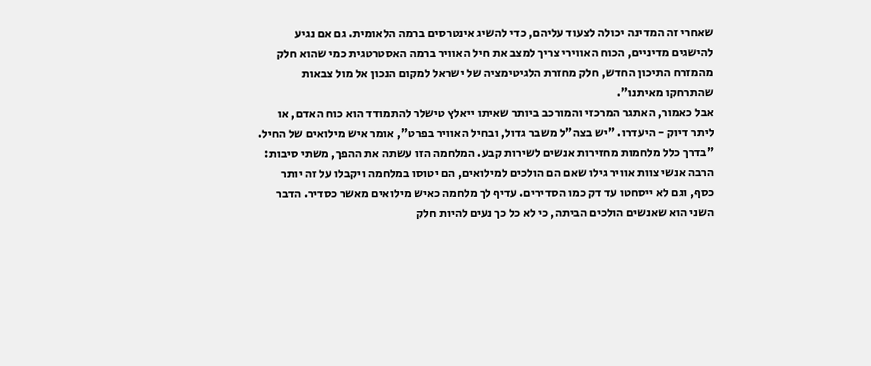שאחרי זה המדינה יכולה לצעוד עליהם, כדי להשיג אינטרסים ברמה הלאומית. גם אם נגיע להישגים מדיניים, הכוח האווירי צריך למצב את חיל האוויר ברמה האסטרטגית כמי שהוא חלק מהמזרח התיכון החדש, חלק מחזרת הלגיטימציה של ישראל למקום הנכון אל מול צבאות שהתרחקו מאיתנו".
אבל כאמור, האתגר המרכזי והמורכב ביותר שאיתו ייאלץ טישלר להתמודד הוא כוח האדם, או ליתר דיוק - היעדרו. "יש בצה"ל משבר גדול, ובחיל האוויר בפרט", אומר איש מילואים של החיל. "בדרך כלל מלחמות מחזירות אנשים לשירות קבע. המלחמה הזו עשתה את ההפך, משתי סיבות: הרבה אנשי צוות אוויר גילו שאם הם הולכים למילואים, הם יטוסו במלחמה ויקבלו על זה יותר כסף, וגם לא ייסחטו עד דק כמו הסדירים. עדיף לך מלחמה כאיש מילואים מאשר כסדיר. הדבר השני הוא שאנשים הולכים הביתה, כי לא כל כך נעים להיות חלק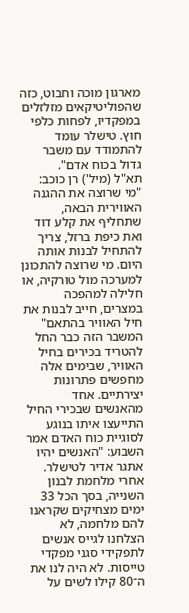מארגון מוכה וחבוט, כזה שהפוליטיקאים מזלזלים במפקדיו, לפחות כלפי חוץ. טישלר עומד להתמודד עם משבר גדול בכוח אדם".
תא"ל (מיל') רן כוכב: "מי שרוצה את ההגנה האווירית הבאה, שתחליף את קלע דוד ואת כיפת ברזל, צריך להתחיל לבנות אותה היום. מי שרוצה להתכונן למערכה מול טורקיה, או חלילה למהפכה במצרים, חייב לבנות את חיל האוויר בהתאם"
המשבר הזה כבר החל להטריד בכירים בחיל האוויר, שבימים אלה מחפשים פתרונות יצירתיים. אחד מהאנשים שבכירי החיל התייעצו איתו בנוגע לסוגיית כוח האדם אמר השבוע: "האנשים יהיו אתגר אדיר לטישלר. אחרי מלחמת לבנון השנייה, בסך הכל 33 ימים מצחיקים שקראנו להם מלחמה, לא הצלחנו לגייס אנשים לתפקידי סגני מפקדי טייסות. לא היה לנו את ה־80 קילו לשים על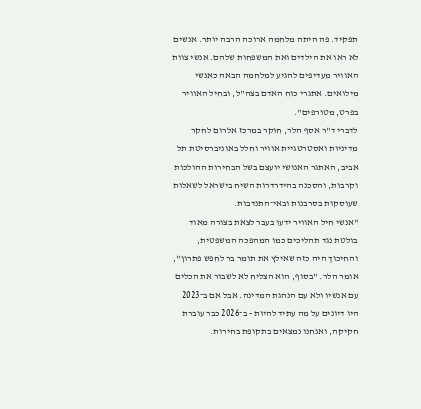תפקיד. פה היתה מלחמה ארוכה הרבה יותר. אנשים לא ראו את הילדים ואת המשפחות שלהם. אנשי צוות האוויר מעדיפים להגיע למלחמה הבאה כאנשי מילואים. אתגרי כוח האדם בצה"ל, ובחיל האוויר בפרט, מטורפים".
לדברי ד"ר אסף הלר, חוקר במרכז אלרום לחקר מדיניות ואסטרטגיית אוויר וחלל באוניברסיטת תל אביב, האתגר האנושי יועצם בשל הבחירות ההולכות וקרבות, והסכנה בהידרדרות השיח בישראל לשאלות שעוסקות בסרבנות ובאי־התנדבות.
"אנשי חיל האוויר ידעו בעבר לצאת בצורה מאוד בולטת נגד תהליכים כמו המהפכה המשפטית, והחיכוך היה כזה שאילץ את תומר בר לחפש פתרון", אומר הלר. "בסוף, הוא הצליח לא לשבור את הכלים עם אנשיו ולא עם הנהגת המדינה. אבל אם ב־2023 היו דיונים על מה עתיד להיות - ב־2026 כבר עוברת חקיקה, ואנחנו נמצאים בתקופת בחירות.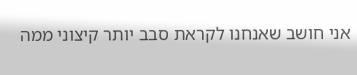אני חושב שאנחנו לקראת סבב יותר קיצוני ממה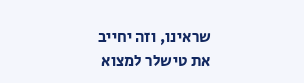שראינו, וזה יחייב את טישלר למצוא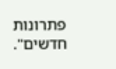פתרונות חדשים".